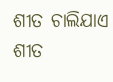ଶୀତ ଚାଲିଯାଏ
ଶୀତ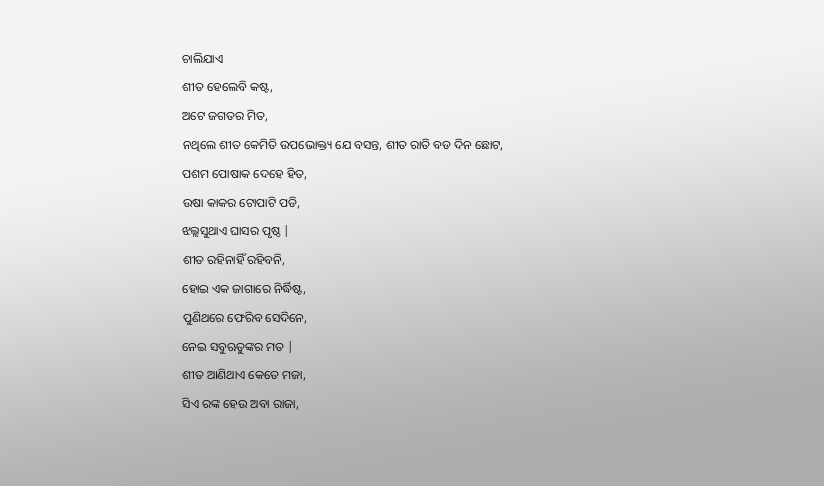ଚାଲିଯାଏ
ଶୀତ ହେଲେବି କଷ୍ଟ,
ଅଟେ ଜଗତର ମିତ,
ନଥିଲେ ଶୀତ କେମିତି ଉପଭୋକ୍ତ୍ୟ ଯେ ବସନ୍ତ, ଶୀତ ରାତି ବଡ ଦିନ ଛୋଟ,
ପଶମ ପୋଷାକ ଦେହେ ହିତ,
ଉଷା କାକର ଟୋପାଟି ପଡି,
ଝଲ୍ଲସୁଥାଏ ଘାସର ପୃଷ୍ଠ |
ଶୀତ ରହିନାହିଁ ରହିବନି,
ହୋଇ ଏକ ଜାଗାରେ ନିର୍ଦ୍ଧିଷ୍ଟ,
ପୁଣିଥରେ ଫେରିବ ସେଦିନେ,
ନେଇ ସବୁଋତୁଙ୍କର ମତ |
ଶୀତ ଆଣିଥାଏ କେତେ ମଜା,
ସିଏ ରଙ୍କ ହେଉ ଅବା ରାଜା,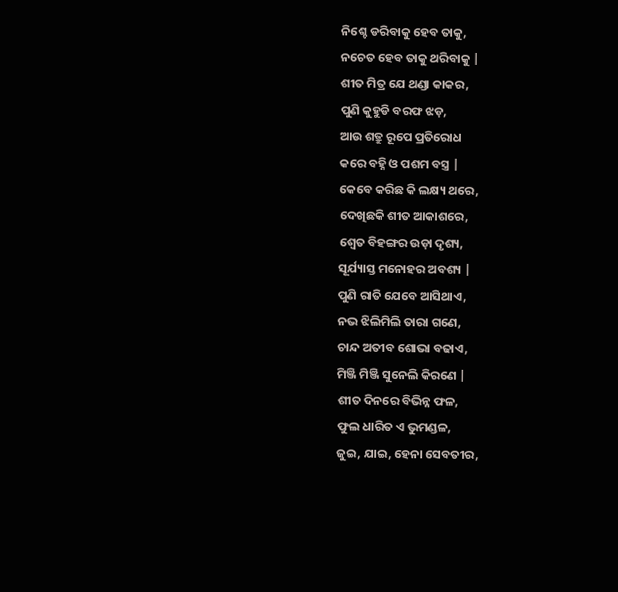ନିଶ୍ଚେ ଡରିବାକୁ ହେବ ତାକୁ,
ନଚେତ ହେବ ତାକୁ ଥରିବାକୁ |
ଶୀତ ମିତ୍ର ଯେ ଥଣ୍ଡା କାକର,
ପୁଣି କୁହୁଡି ବରଫ ଝଡ଼,
ଆଉ ଶତ୍ରୁ ରୂପେ ପ୍ରତିରୋଧ
କରେ ବହ୍ନି ଓ ପଶମ ବସ୍ତ୍ର |
କେବେ କରିଛ କି ଲକ୍ଷ୍ୟ ଥରେ,
ଦେଖିଛକି ଶୀତ ଆକାଶରେ,
ଶ୍ୱେତ ବିହଙ୍ଗର ଉଡ଼ା ଦୃଶ୍ୟ,
ସୂର୍ଯ୍ୟାସ୍ତ ମନୋହର ଅବଶ୍ୟ |
ପୁଣି ରାତି ଯେବେ ଆସିଥାଏ,
ନଭ ଝିଲିମିଲି ତାରା ଗଣେ,
ଚାନ୍ଦ ଅତୀବ ଶୋଭା ବଢାଏ,
ମିଞ୍ଜି ମିଞ୍ଜି ସୁନେଲି କିରଣେ |
ଶୀତ ଦିନରେ ବିଭିନ୍ନ ଫଳ,
ଫୁଲ ଧାରିତ ଏ ଭୁମଣ୍ଡଳ,
ଜୁଇ, ଯାଇ, ହେନା ସେବତୀର,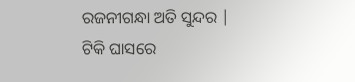ରଜନୀଗନ୍ଧା ଅତି ସୁନ୍ଦର |
ଟିକି ଘାସରେ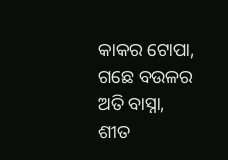କାକର ଟୋପା,
ଗଛେ ବଉଳର ଅତି ବାସ୍ନା,
ଶୀତ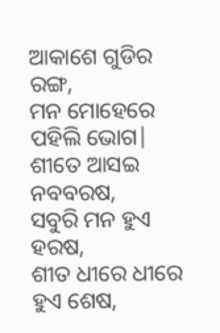ଆକାଶେ ଗୁଡିର ରଙ୍ଗ,
ମନ ମୋହେରେ ପହିଲି ଭୋଗ|
ଶୀତେ ଆସଇ ନବବରଷ,
ସବୁରି ମନ ହୁଏ ହରଷ,
ଶୀତ ଧୀରେ ଧୀରେ ହୁଏ ଶେଷ,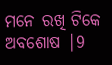ମନେ ରଖି ଟିକେ ଅବଶୋଷ |9